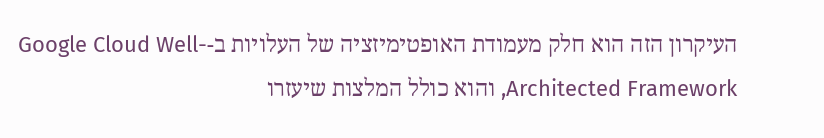העיקרון הזה הוא חלק מעמודת האופטימיזציה של העלויות ב-Google Cloud Well-Architected Framework, והוא כולל המלצות שיעזרו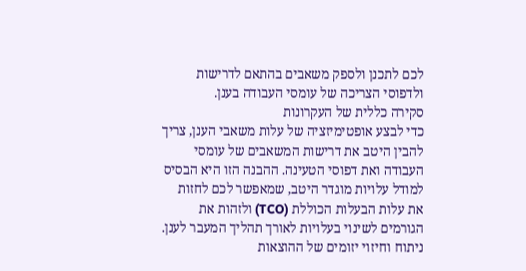לכם לתכנן ולספק משאבים בהתאם לדרישות ולדפוסי הצריכה של עומסי העבודה בענן.
סקירה כללית של העקרונות
כדי לבצע אופטימיזציה של עלות משאבי הענן, צריך להבין היטב את דרישות המשאבים של עומסי העבודה ואת דפוסי הטעינה. ההבנה הזו היא הבסיס למודל עלויות מוגדר היטב, שמאפשר לכם לחזות את עלות הבעלות הכוללת (TCO) ולזהות את הגורמים לשינוי בעלויות לאורך תהליך המעבר לענן. ניתוח וחיזוי יזומים של ההוצאות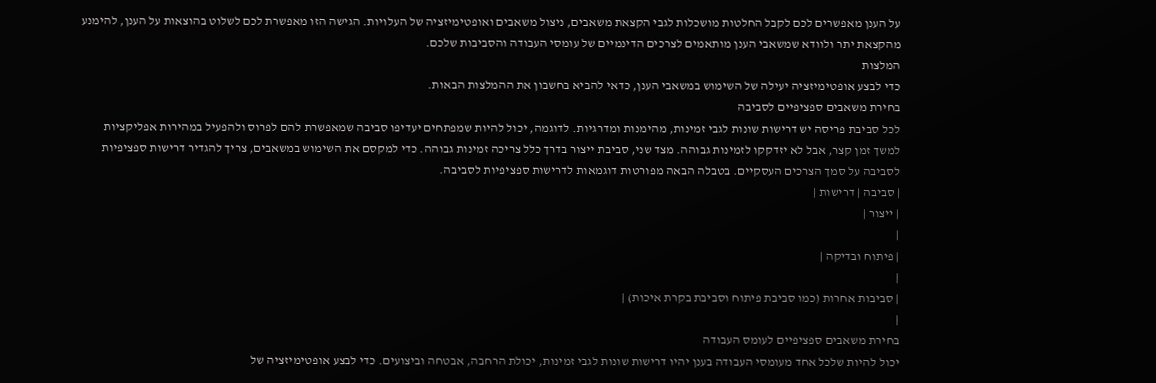על הענן מאפשרים לכם לקבל החלטות מושכלות לגבי הקצאת משאבים, ניצול משאבים ואופטימיזציה של העלויות. הגישה הזו מאפשרת לכם לשלוט בהוצאות על הענן, להימנע מהקצאת יתר ולוודא שמשאבי הענן מותאמים לצרכים הדינמיים של עומסי העבודה והסביבות שלכם.
המלצות
כדי לבצע אופטימיזציה יעילה של השימוש במשאבי הענן, כדאי להביא בחשבון את ההמלצות הבאות.
בחירת משאבים ספציפיים לסביבה
לכל סביבת פריסה יש דרישות שונות לגבי זמינות, מהימנות ומדרגיות. לדוגמה, יכול להיות שמפתחים יעדיפו סביבה שמאפשרת להם לפרוס ולהפעיל במהירות אפליקציות למשך זמן קצר, אבל לא יזדקקו לזמינות גבוהה. מצד שני, סביבת ייצור בדרך כלל צריכה זמינות גבוהה. כדי למקסם את השימוש במשאבים, צריך להגדיר דרישות ספציפיות לסביבה על סמך הצרכים העסקיים. בטבלה הבאה מפורטות דוגמאות לדרישות ספציפיות לסביבה.
| סביבה | דרישות |
| ייצור |
|
| פיתוח ובדיקה |
|
| סביבות אחרות (כמו סביבת פיתוח וסביבת בקרת איכות) |
|
בחירת משאבים ספציפיים לעומס העבודה
יכול להיות שלכל אחד מעומסי העבודה בענן יהיו דרישות שונות לגבי זמינות, יכולת הרחבה, אבטחה וביצועים. כדי לבצע אופטימיזציה של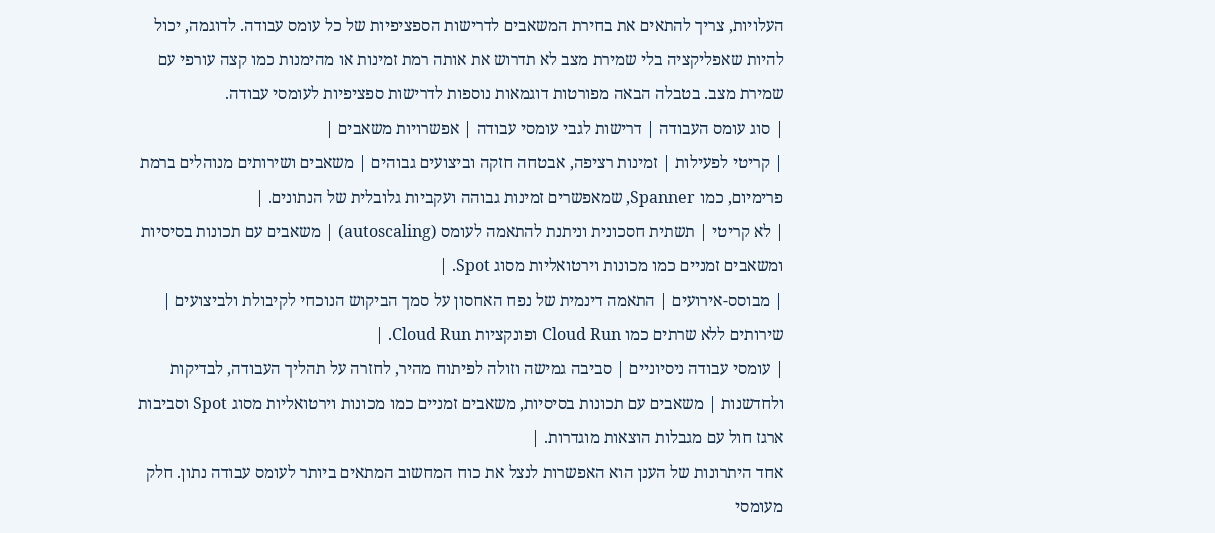העלויות, צריך להתאים את בחירת המשאבים לדרישות הספציפיות של כל עומס עבודה. לדוגמה, יכול להיות שאפליקציה בלי שמירת מצב לא תדרוש את אותה רמת זמינות או מהימנות כמו קצה עורפי עם שמירת מצב. בטבלה הבאה מפורטות דוגמאות נוספות לדרישות ספציפיות לעומסי עבודה.
| סוג עומס העבודה | דרישות לגבי עומסי עבודה | אפשרויות משאבים |
| קריטי לפעילות | זמינות רציפה, אבטחה חזקה וביצועים גבוהים | משאבים ושירותים מנוהלים ברמת פרימיום, כמו Spanner, שמאפשרים זמינות גבוהה ועקביות גלובלית של הנתונים. |
| לא קריטי | תשתית חסכונית וניתנת להתאמה לעומס (autoscaling) | משאבים עם תכונות בסיסיות ומשאבים זמניים כמו מכונות וירטואליות מסוג Spot. |
| מבוסס-אירועים | התאמה דינמית של נפח האחסון על סמך הביקוש הנוכחי לקיבולת ולביצועים | שירותים ללא שרתים כמו Cloud Run ופונקציות Cloud Run. |
| עומסי עבודה ניסיוניים | סביבה גמישה וזולה לפיתוח מהיר, לחזרה על תהליך העבודה, לבדיקות ולחדשנות | משאבים עם תכונות בסיסיות, משאבים זמניים כמו מכונות וירטואליות מסוג Spot וסביבות ארגז חול עם מגבלות הוצאות מוגדרות. |
אחד היתרונות של הענן הוא האפשרות לנצל את כוח המחשוב המתאים ביותר לעומס עבודה נתון. חלק מעומסי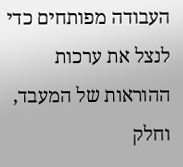העבודה מפותחים כדי לנצל את ערכות ההוראות של המעבד, וחלק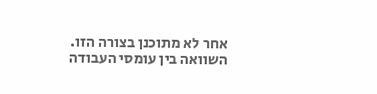אחר לא מתוכנן בצורה הזו. השוואה בין עומסי העבודה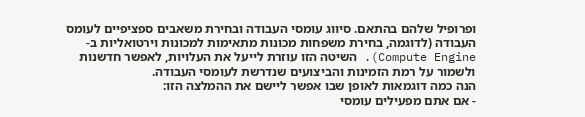ופרופיל שלהם בהתאם. סיווג עומסי העבודה ובחירת משאבים ספציפיים לעומס העבודה (לדוגמה, בחירת משפחות מכונות מתאימות למכונות וירטואליות ב-Compute Engine). השיטה הזו עוזרת לייעל את העלויות, לאפשר חדשנות ולשמור על רמת הזמינות והביצועים שנדרשת לעומסי העבודה.
הנה כמה דוגמאות לאופן שבו אפשר ליישם את ההמלצה הזו:
- אם אתם מפעילים עומסי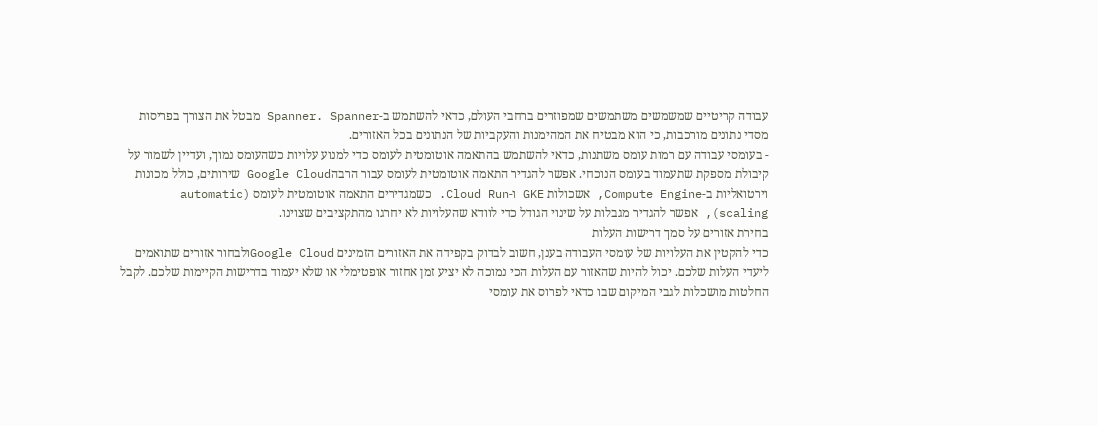עבודה קריטיים שמשמשים משתמשים שמפוזרים ברחבי העולם, כדאי להשתמש ב-Spanner. Spanner מבטל את הצורך בפריסות מסדי נתונים מורכבות, כי הוא מבטיח את המהימנות והעקביות של הנתונים בכל האזורים.
- בעומסי עבודה עם רמות עומס משתנות, כדאי להשתמש בהתאמה אוטומטית לעומס כדי למנוע עלויות כשהעומס נמוך, ועדיין לשמור על קיבולת מספקת שתעמוד בעומס הנוכחי. אפשר להגדיר התאמה אוטומטית לעומס עבור הרבהGoogle Cloud שירותים, כולל מכונות וירטואליות ב-Compute Engine, אשכולות GKE ו-Cloud Run. כשמגדירים התאמה אוטומטית לעומס (automatic scaling), אפשר להגדיר מגבלות על שינוי הגודל כדי לוודא שהעלויות לא יחרגו מהתקציבים שצוינו.
בחירת אזורים על סמך דרישות העלות
כדי להקטין את העלויות של עומסי העבודה בענן, חשוב לבדוק בקפידה את האזורים הזמינים Google Cloudולבחור אזורים שתואמים ליעדי העלות שלכם. יכול להיות שהאזור עם העלות הכי נמוכה לא יציע זמן אחזור אופטימלי או שלא יעמוד בדרישות הקיימות שלכם. לקבל החלטות מושכלות לגבי המיקום שבו כדאי לפרוס את עומסי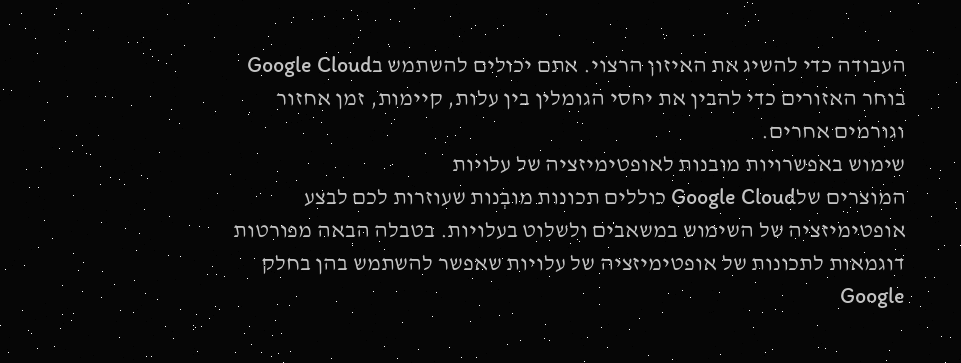העבודה כדי להשיג את האיזון הרצוי. אתם יכולים להשתמש בGoogle Cloud בוחר האזורים כדי להבין את יחסי הגומלין בין עלות, קיימות, זמן אחזור וגורמים אחרים.
שימוש באפשרויות מובנות לאופטימיזציה של עלויות
המוצרים שלGoogle Cloud כוללים תכונות מובְנות שעוזרות לכם לבצע אופטימיזציה של השימוש במשאבים ולשלוט בעלויות. בטבלה הבאה מפורטות דוגמאות לתכונות של אופטימיזציה של עלויות שאפשר להשתמש בהן בחלק Google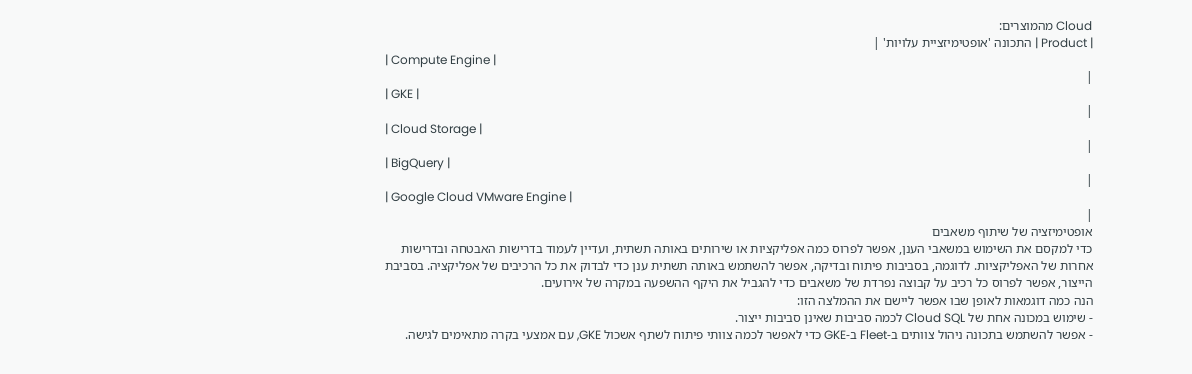Cloud מהמוצרים:
| Product | התכונה 'אופטימיזציית עלויות' |
| Compute Engine |
|
| GKE |
|
| Cloud Storage |
|
| BigQuery |
|
| Google Cloud VMware Engine |
|
אופטימיזציה של שיתוף משאבים
כדי למקסם את השימוש במשאבי הענן, אפשר לפרוס כמה אפליקציות או שירותים באותה תשתית, ועדיין לעמוד בדרישות האבטחה ובדרישות אחרות של האפליקציות. לדוגמה, בסביבות פיתוח ובדיקה, אפשר להשתמש באותה תשתית ענן כדי לבדוק את כל הרכיבים של אפליקציה. בסביבת הייצור, אפשר לפרוס כל רכיב על קבוצה נפרדת של משאבים כדי להגביל את היקף ההשפעה במקרה של אירועים.
הנה כמה דוגמאות לאופן שבו אפשר ליישם את ההמלצה הזו:
- שימוש במכונה אחת של Cloud SQL לכמה סביבות שאינן סביבות ייצור.
- אפשר להשתמש בתכונה ניהול צוותים ב-Fleet ב-GKE כדי לאפשר לכמה צוותי פיתוח לשתף אשכול GKE, עם אמצעי בקרה מתאימים לגישה.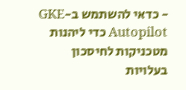- כדאי להשתמש ב-GKE Autopilot כדי ליהנות מטכניקות לחיסכון בעלויות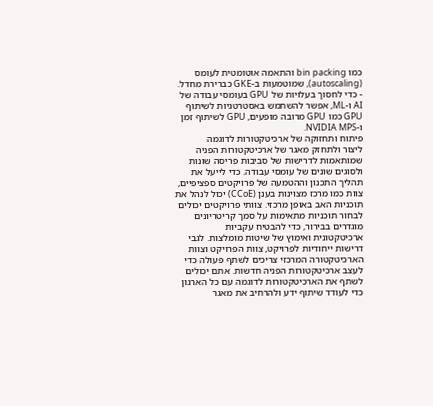כמו bin packing והתאמה אוטומטית לעומס (autoscaling), שמוטמעות ב-GKE כברירת מחדל.
- כדי לחסוך בעלויות של GPU בעומסי עבודה של AI ו-ML, אפשר להשתמש באסטרטגיות לשיתוף GPU כמו GPU מרובה מופעים, GPU לשיתוף זמן ו-NVIDIA MPS.
פיתוח ותחזוקה של ארכיטקטורות לדוגמה
ליצור ולתחזק מאגר של ארכיטקטורות הפניה שמותאמות לדרישות של סביבות פריסה שונות ולסוגים שונים של עומסי עבודה. כדי לייעל את תהליך התכנון וההטמעה של פרויקטים ספציפיים, צוות כמו מרכז מצוינות בענן (CCoE) יכול לנהל את תוכניות האב באופן מרכזי. צוותי פרויקטים יכולים לבחור תוכניות מתאימות על סמך קריטריונים מוגדרים בבירור, כדי להבטיח עקביות ארכיטקטונית ואימוץ של שיטות מומלצות. לגבי דרישות ייחודיות לפרויקט, צוות הפרויקט וצוות הארכיטקטורה המרכזי צריכים לשתף פעולה כדי לעצב ארכיטקטורות הפניה חדשות. אתם יכולים לשתף את הארכיטקטורות לדוגמה עם כל הארגון כדי לעודד שיתוף ידע ולהרחיב את מאגר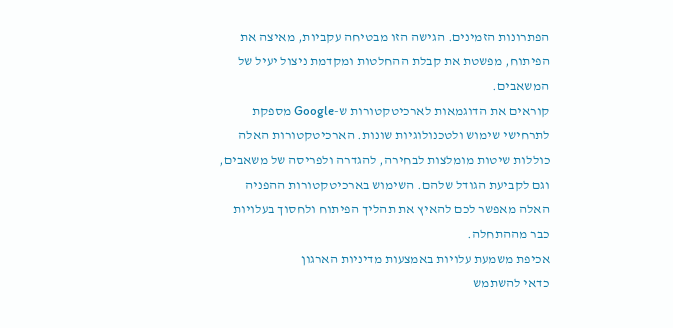הפתרונות הזמינים. הגישה הזו מבטיחה עקביות, מאיצה את הפיתוח, מפשטת את קבלת ההחלטות ומקדמת ניצול יעיל של המשאבים.
קוראים את הדוגמאות לארכיטקטורות ש-Google מספקת לתרחישי שימוש ולטכנולוגיות שונות. הארכיטקטורות האלה כוללות שיטות מומלצות לבחירה, להגדרה ולפריסה של משאבים, וגם לקביעת הגודל שלהם. השימוש בארכיטקטורות ההפניה האלה מאפשר לכם להאיץ את תהליך הפיתוח ולחסוך בעלויות כבר מההתחלה.
אכיפת משמעת עלויות באמצעות מדיניות הארגון
כדאי להשתמש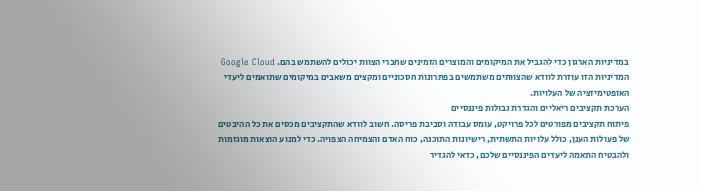במדיניות הארגון כדי להגביל את המיקומים והמוצרים הזמינים שחברי הצוות יכולים להשתמש בהם. Google Cloud המדיניות הזו עוזרת לוודא שהצוותים משתמשים בפתרונות חסכוניים ומקצים משאבים במיקומים שתואמים ליעדי האופטימיזציה של העלויות.
הערכת תקציבים ריאליים והגדרת גבולות פיננסיים
פיתוח תקציבים מפורטים לכל פרויקט, עומס עבודה וסביבת פריסה. חשוב לוודא שהתקציבים מכסים את כל ההיבטים של פעולות הענן, כולל עלויות התשתית, רישיונות התוכנה, כוח האדם והצמיחה הצפויה. כדי למנוע הוצאות מוגזמות ולהבטיח התאמה ליעדים הפיננסיים שלכם, כדאי להגדיר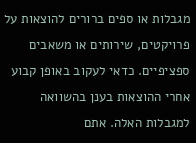מגבלות או ספים ברורים להוצאות על פרויקטים, שירותים או משאבים ספציפיים. כדאי לעקוב באופן קבוע אחרי ההוצאות בענן בהשוואה למגבלות האלה. אתם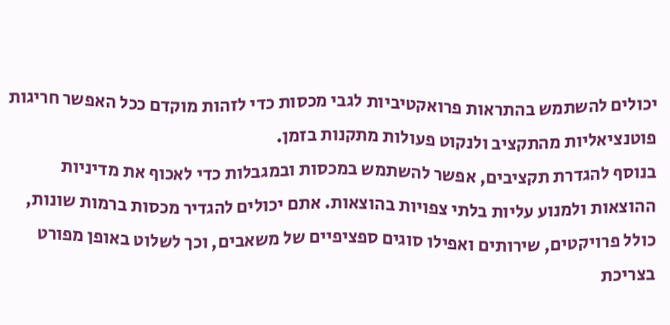יכולים להשתמש בהתראות פרואקטיביות לגבי מכסות כדי לזהות מוקדם ככל האפשר חריגות פוטנציאליות מהתקציב ולנקוט פעולות מתקנות בזמן.
בנוסף להגדרת תקציבים, אפשר להשתמש במכסות ובמגבלות כדי לאכוף את מדיניות ההוצאות ולמנוע עליות בלתי צפויות בהוצאות. אתם יכולים להגדיר מכסות ברמות שונות, כולל פרויקטים, שירותים ואפילו סוגים ספציפיים של משאבים, וכך לשלוט באופן מפורט בצריכת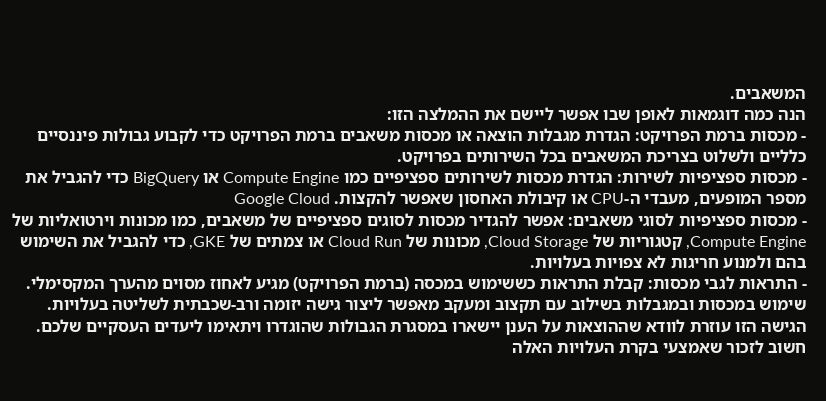המשאבים.
הנה כמה דוגמאות לאופן שבו אפשר ליישם את ההמלצה הזו:
- מכסות ברמת הפרויקט: הגדרת מגבלות הוצאה או מכסות משאבים ברמת הפרויקט כדי לקבוע גבולות פיננסיים כלליים ולשלוט בצריכת המשאבים בכל השירותים בפרויקט.
- מכסות ספציפיות לשירות: הגדרת מכסות לשירותים ספציפיים כמו Compute Engine או BigQuery כדי להגביל את מספר המופעים, מעבדי ה-CPU או קיבולת האחסון שאפשר להקצות. Google Cloud
- מכסות ספציפיות לסוגי משאבים: אפשר להגדיר מכסות לסוגים ספציפיים של משאבים, כמו מכונות וירטואליות של Compute Engine, קטגוריות של Cloud Storage, מכונות של Cloud Run או צמתים של GKE, כדי להגביל את השימוש בהם ולמנוע חריגות לא צפויות בעלויות.
- התראות לגבי מכסות: קבלת התראות כששימוש במכסה (ברמת הפרויקט) מגיע לאחוז מסוים מהערך המקסימלי.
שימוש במכסות ובמגבלות בשילוב עם תקצוב ומעקב מאפשר ליצור גישה יזומה ורב-שכבתית לשליטה בעלויות. הגישה הזו עוזרת לוודא שההוצאות על הענן יישארו במסגרת הגבולות שהוגדרו ויתאימו ליעדים העסקיים שלכם. חשוב לזכור שאמצעי בקרת העלויות האלה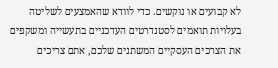לא קבועים או נוקשים. כדי לוודא שהאמצעים לשליטה בעלויות תואמים לסטנדרטים העדכניים בתעשייה ומשקפים את הצרכים העסקיים המשתנים שלכם, אתם צריכים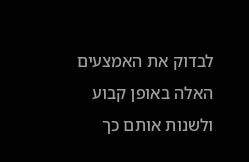לבדוק את האמצעים האלה באופן קבוע ולשנות אותם כך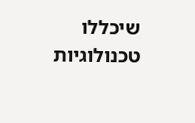שיכללו טכנולוגיות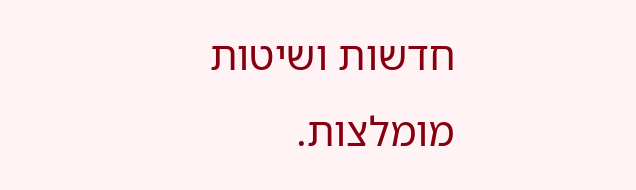חדשות ושיטות מומלצות.